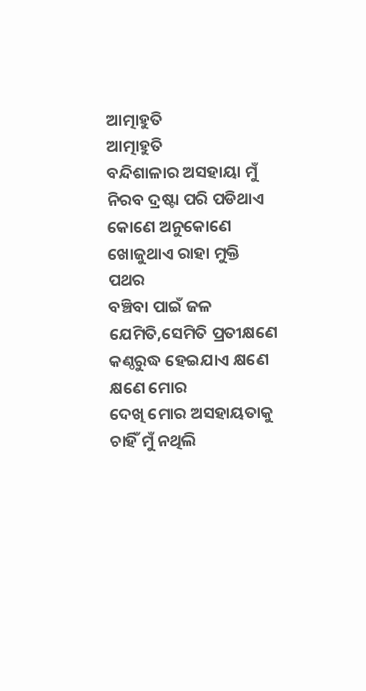ଆତ୍ମାହୁତି
ଆତ୍ମାହୁତି
ବନ୍ଦିଶାଳାର ଅସହାୟା ମୁଁ
ନିରବ ଦ୍ରଷ୍ଟା ପରି ପଡିଥାଏ କୋଣେ ଅନୁକୋଣେ
ଖୋଜୁଥାଏ ରାହା ମୁକ୍ତି ପଥର
ବଞ୍ଚିବା ପାଇଁ ଜଳ ଯେମିତି,ସେମିତି ପ୍ରତୀକ୍ଷଣେ
କଣ୍ଠରୁଦ୍ଧ ହେଇଯାଏ କ୍ଷଣେ କ୍ଷଣେ ମୋର
ଦେଖି ମୋର ଅସହାୟତାକୁ
ଚାହିଁ ମୁଁ ନଥିଲି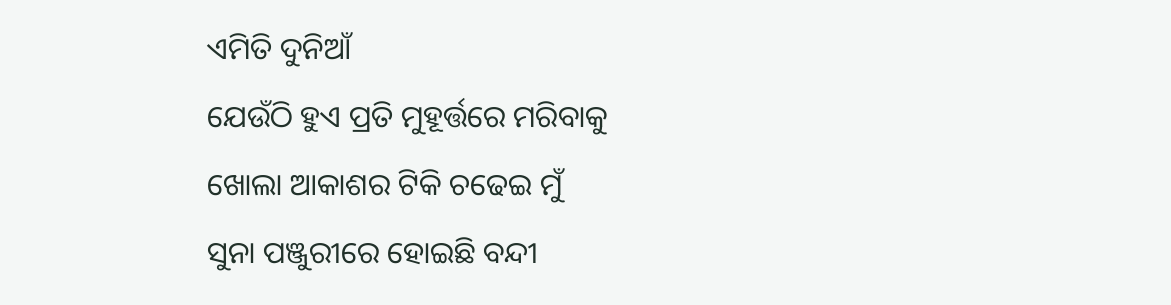ଏମିତି ଦୁନିଆଁ
ଯେଉଁଠି ହୁଏ ପ୍ରତି ମୁହୂର୍ତ୍ତରେ ମରିବାକୁ
ଖୋଲା ଆକାଶର ଟିକି ଚଢେଇ ମୁଁ
ସୁନା ପଞ୍ଜୁରୀରେ ହୋଇଛି ବନ୍ଦୀ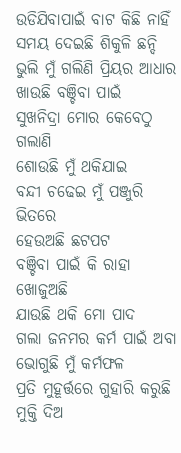ଉଡିଯିବାପାଇଁ ବାଟ କିଛି ନାହିଁ
ସମୟ ଦେଇଛି ଶିକୁଳି ଛନ୍ଦି
ଭୁଲି ମୁଁ ଗଲିଣି ପ୍ରିୟର ଆଧାର
ଖାଉଛି ବଞ୍ଚିବା ପାଇଁ
ସୁଖନିଦ୍ରା ମୋର କେବେଠୁ ଗଲାଣି
ଶୋଉଛି ମୁଁ ଥକିଯାଇ
ବନ୍ଦୀ ଚଢେଇ ମୁଁ ପଞ୍ଜୁରି ଭିତରେ
ହେଉଅଛି ଛଟପଟ
ବଞ୍ଚିବା ପାଇଁ କି ରାହା ଖୋଜୁଅଛି
ଯାଉଛି ଥକି ମୋ ପାଦ
ଗଲା ଜନମର କର୍ମ ପାଇଁ ଅବା
ଭୋଗୁଛି ମୁଁ କର୍ମଫଳ
ପ୍ରତି ମୁହୂର୍ତ୍ତରେ ଗୁହାରି କରୁଛି
ମୁକ୍ତି ଦିଅ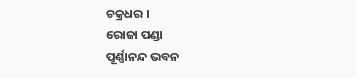ଚକ୍ରଧର ।
ରୋଜା ପଣ୍ଡା
ପୂର୍ଣ୍ଣାନନ୍ଦ ଭବନ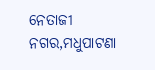ନେତାଜୀ ନଗର,ମଧୁପାଟଣା